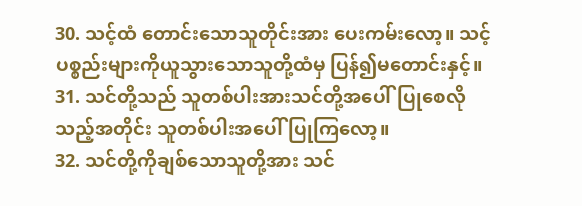30. သင့်ထံ တောင်းသောသူတိုင်းအား ပေးကမ်းလော့။ သင့်ပစ္စည်းများကိုယူသွားသောသူတို့ထံမှ ပြန်၍မတောင်းနှင့်။
31. သင်တို့သည် သူတစ်ပါးအားသင်တို့အပေါ်ပြုစေလိုသည့်အတိုင်း သူတစ်ပါးအပေါ်ပြုကြလော့။
32. သင်တို့ကိုချစ်သောသူတို့အား သင်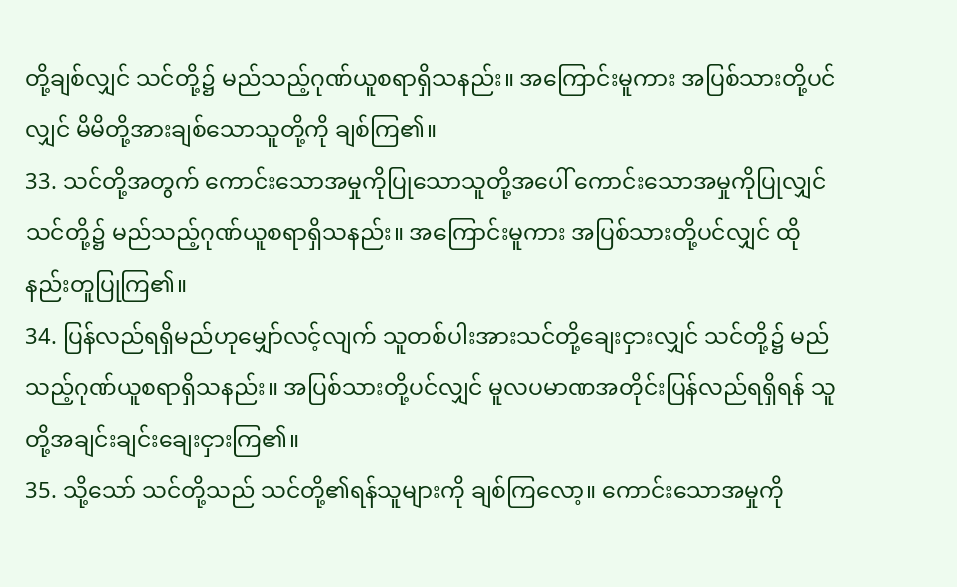တို့ချစ်လျှင် သင်တို့၌ မည်သည့်ဂုဏ်ယူစရာရှိသနည်း။ အကြောင်းမူကား အပြစ်သားတို့ပင်လျှင် မိမိတို့အားချစ်သောသူတို့ကို ချစ်ကြ၏။
33. သင်တို့အတွက် ကောင်းသောအမှုကိုပြုသောသူတို့အပေါ် ကောင်းသောအမှုကိုပြုလျှင် သင်တို့၌ မည်သည့်ဂုဏ်ယူစရာရှိသနည်း။ အကြောင်းမူကား အပြစ်သားတို့ပင်လျှင် ထိုနည်းတူပြုကြ၏။
34. ပြန်လည်ရရှိမည်ဟုမျှော်လင့်လျက် သူတစ်ပါးအားသင်တို့ချေးငှားလျှင် သင်တို့၌ မည်သည့်ဂုဏ်ယူစရာရှိသနည်း။ အပြစ်သားတို့ပင်လျှင် မူလပမာဏအတိုင်းပြန်လည်ရရှိရန် သူတို့အချင်းချင်းချေးငှားကြ၏။
35. သို့သော် သင်တို့သည် သင်တို့၏ရန်သူများကို ချစ်ကြလော့။ ကောင်းသောအမှုကို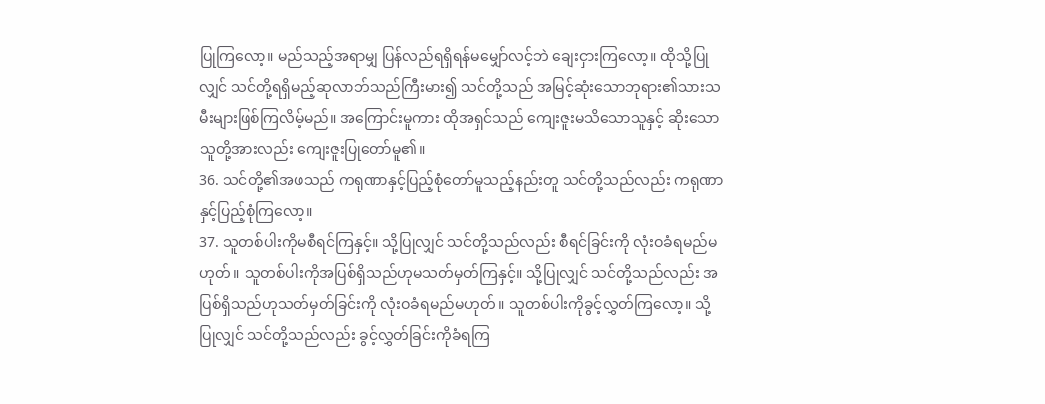ပြုကြလော့။ မည်သည့်အရာမျှ ပြန်လည်ရရှိရန်မမျှော်လင့်ဘဲ ချေးငှားကြလော့။ ထိုသို့ပြုလျှင် သင်တို့ရရှိမည့်ဆုလာဘ်သည်ကြီးမား၍ သင်တို့သည် အမြင့်ဆုံးသောဘုရား၏သားသမီးများဖြစ်ကြလိမ့်မည်။ အကြောင်းမူကား ထိုအရှင်သည် ကျေးဇူးမသိသောသူနှင့် ဆိုးသောသူတို့အားလည်း ကျေးဇူးပြုတော်မူ၏။
36. သင်တို့၏အဖသည် ကရုဏာနှင့်ပြည့်စုံတော်မူသည့်နည်းတူ သင်တို့သည်လည်း ကရုဏာနှင့်ပြည့်စုံကြလော့။
37. သူတစ်ပါးကိုမစီရင်ကြနှင့်။ သို့ပြုလျှင် သင်တို့သည်လည်း စီရင်ခြင်းကို လုံးဝခံရမည်မဟုတ်။ သူတစ်ပါးကိုအပြစ်ရှိသည်ဟုမသတ်မှတ်ကြနှင့်။ သို့ပြုလျှင် သင်တို့သည်လည်း အပြစ်ရှိသည်ဟုသတ်မှတ်ခြင်းကို လုံးဝခံရမည်မဟုတ်။ သူတစ်ပါးကိုခွင့်လွှတ်ကြလော့။ သို့ပြုလျှင် သင်တို့သည်လည်း ခွင့်လွှတ်ခြင်းကိုခံရကြ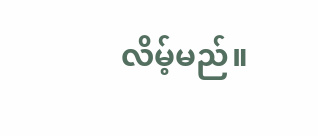လိမ့်မည်။